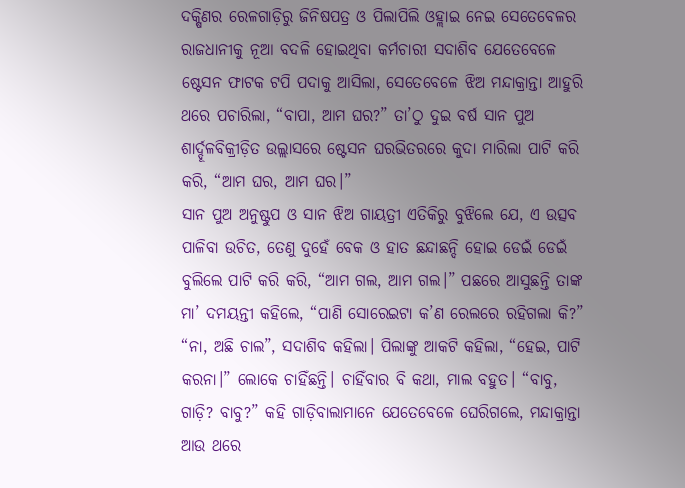ଦକ୍ଷିଣର ରେଳଗାଡ଼ିରୁ ଜିନିଷପତ୍ର ଓ ପିଲାପିଲି ଓହ୍ଲାଇ ନେଇ ସେତେବେଳର ରାଜଧାନୀକୁ ନୂଆ ବଦଳି ହୋଇଥିବା କର୍ମଚାରୀ ସଦାଶିବ ଯେତେବେଳେ ଷ୍ଟେସନ ଫାଟକ ଟପି ପଦାକୁ ଆସିଲା, ସେତେବେଳେ ଝିଅ ମନ୍ଦାକ୍ରାନ୍ତା ଆହୁରି ଥରେ ପଚାରିଲା, “ବାପା, ଆମ ଘର?” ତା’ଠୁ ଦୁଇ ବର୍ଷ ସାନ ପୁଅ ଶାର୍ଦ୍ଦୂଳବିକ୍ରୀଡ଼ିତ ଉଲ୍ଲାସରେ ଷ୍ଟେସନ ଘରଭିତରରେ କୁଦା ମାରିଲା ପାଟି କରି କରି, “ଆମ ଘର, ଆମ ଘର।”
ସାନ ପୁଅ ଅନୁଷ୍ଟୁପ ଓ ସାନ ଝିଅ ଗାୟତ୍ରୀ ଏତିକିରୁ ବୁଝିଲେ ଯେ, ଏ ଉତ୍ସବ ପାଳିବା ଉଚିତ, ତେଣୁ ଦୁହେଁ ବେକ ଓ ହାତ ଛନ୍ଦାଛନ୍ଦି ହୋଇ ଡେଇଁ ଡେଇଁ ବୁଲିଲେ ପାଟି କରି କରି, “ଆମ ଗଲ, ଆମ ଗଲ।” ପଛରେ ଆସୁଛନ୍ତି ତାଙ୍କ ମା’ ଦମୟନ୍ତୀ କହିଲେ, “ପାଣି ସୋରେଇଟା କ’ଣ ରେଲରେ ରହିଗଲା କି?”
“ନା, ଅଛି ଚାଲ”, ସଦାଶିବ କହିଲା। ପିଲାଙ୍କୁ ଆକଟି କହିଲା, “ହେଇ, ପାଟି କରନା।” ଲୋକେ ଚାହିଁଛନ୍ତି। ଚାହିଁବାର ବି କଥା, ମାଲ ବହୁତ। “ବାବୁ, ଗାଡ଼ି? ବାବୁ?” କହି ଗାଡ଼ିବାଲାମାନେ ଯେତେବେଳେ ଘେରିଗଲେ, ମନ୍ଦାକ୍ରାନ୍ତା ଆଉ ଥରେ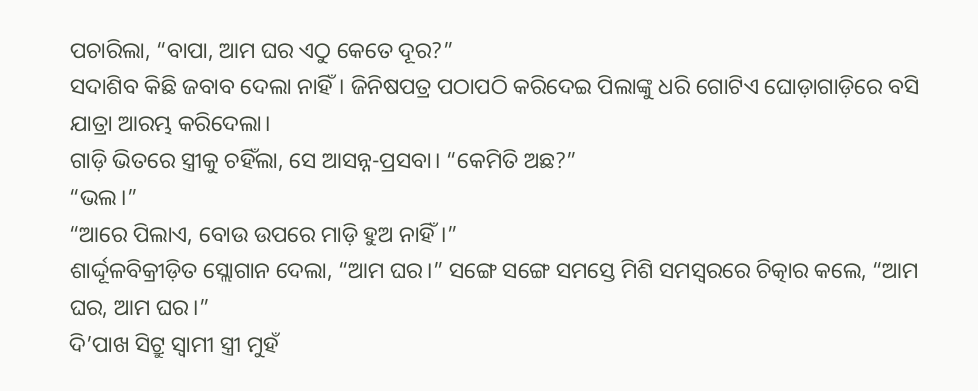ପଚାରିଲା, “ବାପା, ଆମ ଘର ଏଠୁ କେତେ ଦୂର?”
ସଦାଶିବ କିଛି ଜବାବ ଦେଲା ନାହିଁ। ଜିନିଷପତ୍ର ପଠାପଠି କରିଦେଇ ପିଲାଙ୍କୁ ଧରି ଗୋଟିଏ ଘୋଡ଼ାଗାଡ଼ିରେ ବସି ଯାତ୍ରା ଆରମ୍ଭ କରିଦେଲା।
ଗାଡ଼ି ଭିତରେ ସ୍ତ୍ରୀକୁ ଚହିଁଲା, ସେ ଆସନ୍ନ-ପ୍ରସବା। “କେମିତି ଅଛ?”
“ଭଲ।”
“ଆରେ ପିଲାଏ, ବୋଉ ଉପରେ ମାଡ଼ି ହୁଅ ନାହିଁ।”
ଶାର୍ଦ୍ଦୂଳବିକ୍ରୀଡ଼ିତ ସ୍ଲୋଗାନ ଦେଲା, “ଆମ ଘର।” ସଙ୍ଗେ ସଙ୍ଗେ ସମସ୍ତେ ମିଶି ସମସ୍ବରରେ ଚିତ୍କାର କଲେ, “ଆମ ଘର, ଆମ ଘର।”
ଦି’ପାଖ ସିଟ୍ରୁ ସ୍ବାମୀ ସ୍ତ୍ରୀ ମୁହଁ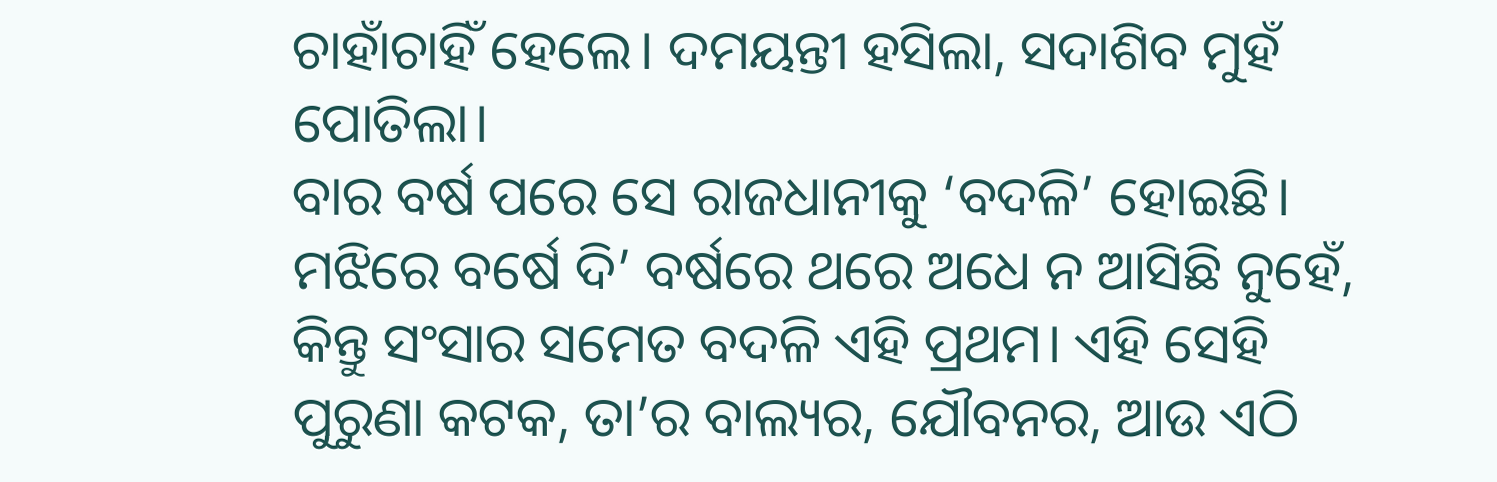ଚାହାଁଚାହିଁ ହେଲେ। ଦମୟନ୍ତୀ ହସିଲା, ସଦାଶିବ ମୁହଁ ପୋତିଲା।
ବାର ବର୍ଷ ପରେ ସେ ରାଜଧାନୀକୁ ‘ବଦଳି’ ହୋଇଛି। ମଝିରେ ବର୍ଷେ ଦି’ ବର୍ଷରେ ଥରେ ଅଧେ ନ ଆସିଛି ନୁହେଁ, କିନ୍ତୁ ସଂସାର ସମେତ ବଦଳି ଏହି ପ୍ରଥମ। ଏହି ସେହି ପୁରୁଣା କଟକ, ତା’ର ବାଲ୍ୟର, ଯୌବନର, ଆଉ ଏଠି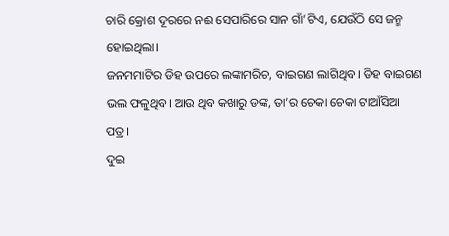ଚାରି କ୍ରୋଶ ଦୂରରେ ନଈ ସେପାରିରେ ସାନ ଗାଁ’ଟିଏ, ଯେଉଁଠି ସେ ଜନ୍ମ ହୋଇଥିଲା।
ଜନମମାଟିର ଡିହ ଉପରେ ଲଙ୍କାମରିଚ, ବାଇଗଣ ଲାଗିଥିବ। ଡିହ ବାଇଗଣ ଭଲ ଫଳୁଥିବ। ଆଉ ଥିବ କଖାରୁ ଡଙ୍କ, ତା’ର ଚେକା ଚେକା ଟାଆଁସିଆ ପତ୍ର।
ଦୁଇ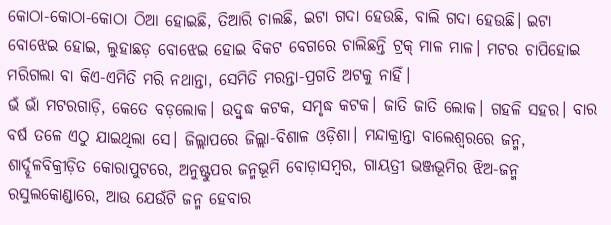କୋଠା-କୋଠା-କୋଠା ଠିଆ ହୋଇଛି, ତିଆରି ଚାଲଛି, ଇଟା ଗଦା ହେଉଛି, ବାଲି ଗଦା ହେଉଛି। ଇଟା ବୋଝେଇ ହୋଇ, ଲୁହାଛଡ଼ ବୋଝେଇ ହୋଇ ବିକଟ ବେଗରେ ଚାଲିଛନ୍ତି ଟ୍ରକ୍ ମାଳ ମାଳ। ମଟର ଚାପିହୋଇ ମରିଗଲା ବା କିଏ-ଏମିତି ମରି ନଥାନ୍ତା, ସେମିତି ମରନ୍ତା-ପ୍ରଗତି ଅଟକୁ ନାହିଁ।
ଭଁ ଭାଁ ମଟରଗାଡ଼ି, କେତେ ବଡ଼ଲୋକ। ଉଦ୍ବୁଦ୍ଧ କଟକ, ସମୃଦ୍ଧ କଟକ। ଜାତି ଜାତି ଲୋକ। ଗହଳି ସହର। ବାର ବର୍ଷ ତଳେ ଏଠୁ ଯାଇଥିଲା ସେ। ଜିଲ୍ଲାପରେ ଜିଲ୍ଲା-ବିଶାଳ ଓଡ଼ିଶା। ମନ୍ଦାକ୍ରାନ୍ତା ବାଲେଶ୍ୱରରେ ଜନ୍ମ, ଶାର୍ଦ୍ଦୂଳବିକ୍ରୀଡ଼ିତ କୋରାପୁଟରେ, ଅନୁଷ୍ଟୁପର ଜନ୍ମଭୂମି ବୋଡ଼ାସମ୍ୱର, ଗାୟତ୍ରୀ ଭଞ୍ଜଭୂମିର ଝିଅ-ଜନ୍ମ ରସୁଲକୋଣ୍ଡାରେ, ଆଉ ଯେଉଁଟି ଜନ୍ମ ହେବାର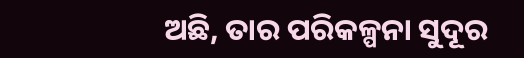ଅଛି, ତାର ପରିକଳ୍ପନା ସୁଦୂର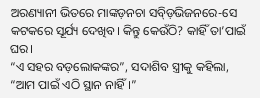ଅରଣ୍ୟାନୀ ଭିତରେ ମାଙ୍କଡ଼ନଚା ସବ୍ଡ଼ିଭିଜନରେ-ସେ କଟକରେ ସୂର୍ଯ୍ୟ ଦେଖିବ। କିନ୍ତୁ କେଉଁଠି? କାହିଁ ତା’ପାଇଁ ଘର।
“ଏ ସହର ବଡ଼ଲୋକଙ୍କର”, ସଦାଶିବ ସ୍ତ୍ରୀକୁ କହିଲା, “ଆମ ପାଇଁ ଏଠି ସ୍ଥାନ ନାହିଁ।”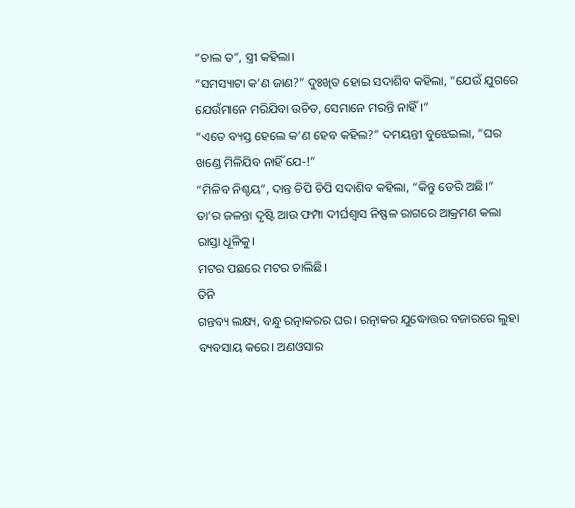“ଚାଲ ତ”, ସ୍ତ୍ରୀ କହିଲା।
“ସମସ୍ୟାଟା କ’ଣ ଜାଣ?” ଦୁଃଖିତ ହୋଇ ସଦାଶିବ କହିଲା, “ଯେଉଁ ଯୁଗରେ ଯେଉଁମାନେ ମରିଯିବା ଉଚିତ, ସେମାନେ ମରନ୍ତି ନାହିଁ।”
“ଏତେ ବ୍ୟସ୍ତ ହେଲେ କ’ଣ ହେବ କହିଲ?” ଦମୟନ୍ତୀ ବୁଝେଇଲା, “ଘର ଖଣ୍ଡେ ମିଳିଯିବ ନାହିଁ ଯେ-!”
“ମିଳିବ ନିଶ୍ଚୟ”, ଦାନ୍ତ ଚିପି ଚିପି ସଦାଶିବ କହିଲା, “କିନ୍ତୁ ଡେରି ଅଛି।”
ତା’ର ଜଳନ୍ତା ଦୃଷ୍ଟି ଆଉ ଫମ୍ପା ଦୀର୍ଘଶ୍ୱାସ ନିଷ୍ଫଳ ରାଗରେ ଆକ୍ରମଣ କଲା ରାସ୍ତା ଧୂଳିକୁ।
ମଟର ପଛରେ ମଟର ଚାଲିଛି।
ତିନି
ଗନ୍ତବ୍ୟ ଲକ୍ଷ୍ୟ, ବନ୍ଧୁ ରତ୍ନାକରର ଘର। ରତ୍ନାକର ଯୁଦ୍ଧୋତ୍ତର ବଜାରରେ ଲୁହା ବ୍ୟବସାୟ କରେ। ଅଣଓସାର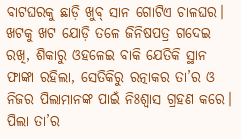ବାଟଘରକୁ ଛାଡ଼ି ଖୁବ୍ ସାନ ଗୋଟିଏ ଚାଳଘର। ଖଟକୁ ଖଟ ଯୋଡ଼ି ତଳେ ଜିନିଷପତ୍ର ଗଦେଇ ରଖି, ଶିକାରୁ ଓହଳେଇ ବାକି ଯେତିକି ସ୍ଥାନ ଫାଙ୍କା ରହିଲା, ସେତିକିରୁ ରତ୍ନାକର ତା’ର ଓ ନିଜର ପିଲାମାନଙ୍କ ପାଇଁ ନିଃଶ୍ୱାସ ଗ୍ରହଣ କରେ। ପିଲା ତା’ର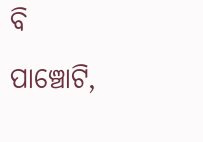ବି ପାଞ୍ଚୋଟି,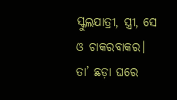ସ୍କୁଲଯାତ୍ରୀ, ସ୍ତ୍ରୀ, ସେ ଓ ଚାକରବାକର। ତା’ ଛଡ଼ା ଘରେ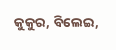କୁକୁର, ବିଲେଇ,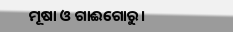ମୂଷା ଓ ଗାଈଗୋରୁ।